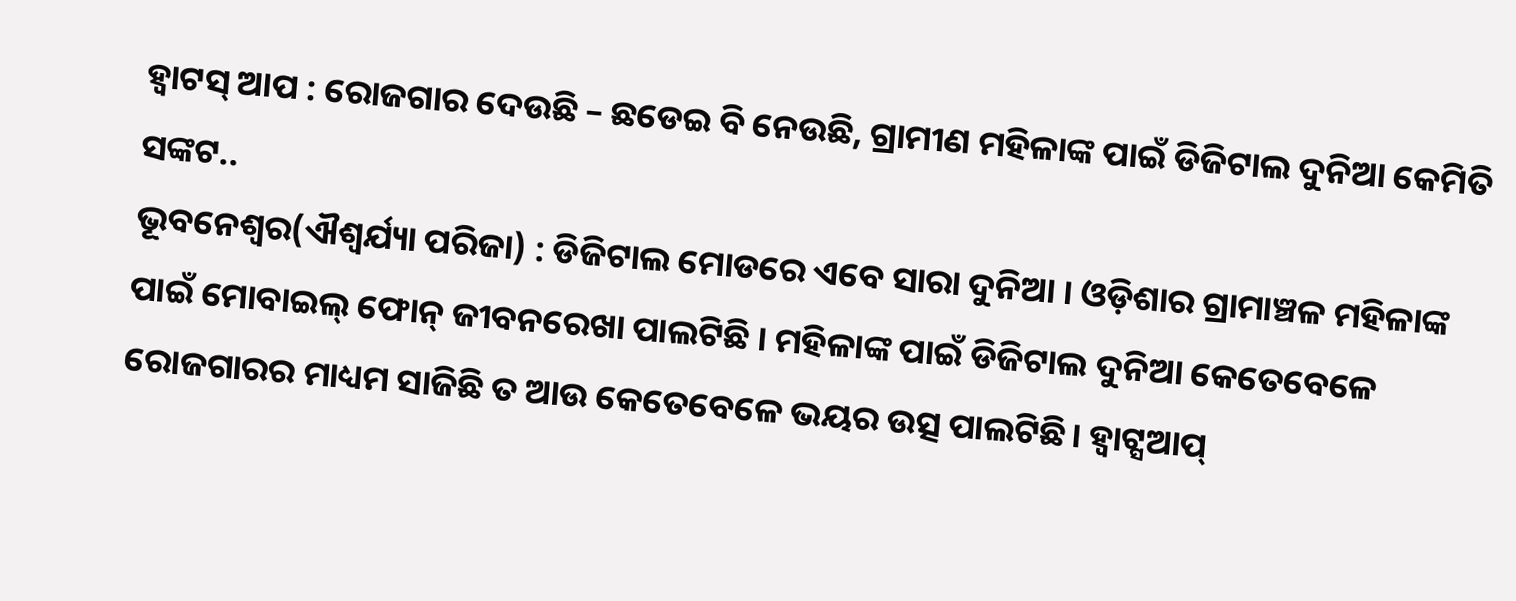ହ୍ୱାଟସ୍ ଆପ : ରୋଜଗାର ଦେଉଛି – ଛଡେଇ ବି ନେଉଛି, ଗ୍ରାମୀଣ ମହିଳାଙ୍କ ପାଇଁ ଡିଜିଟାଲ ଦୁନିଆ କେମିତି ସଙ୍କଟ..
ଭୂବନେଶ୍ବର(ଐଶ୍ଵର୍ଯ୍ୟା ପରିଜା) : ଡିଜିଟାଲ ମୋଡରେ ଏବେ ସାରା ଦୁନିଆ । ଓଡ଼ିଶାର ଗ୍ରାମାଞ୍ଚଳ ମହିଳାଙ୍କ ପାଇଁ ମୋବାଇଲ୍ ଫୋନ୍ ଜୀବନରେଖା ପାଲଟିଛି । ମହିଳାଙ୍କ ପାଇଁ ଡିଜିଟାଲ ଦୁନିଆ କେତେବେଳେ ରୋଜଗାରର ମାଧ୍ୟମ ସାଜିଛି ତ ଆଉ କେତେବେଳେ ଭୟର ଉତ୍ସ ପାଲଟିଛି। ହ୍ୱାଟ୍ସଆପ୍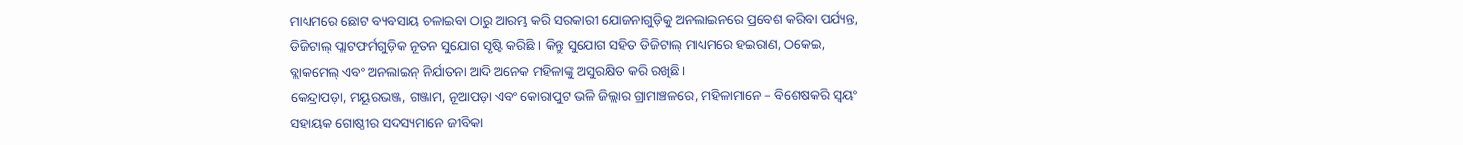ମାଧ୍ୟମରେ ଛୋଟ ବ୍ୟବସାୟ ଚଳାଇବା ଠାରୁ ଆରମ୍ଭ କରି ସରକାରୀ ଯୋଜନାଗୁଡ଼ିକୁ ଅନଲାଇନରେ ପ୍ରବେଶ କରିବା ପର୍ଯ୍ୟନ୍ତ, ଡିଜିଟାଲ୍ ପ୍ଲାଟଫର୍ମଗୁଡ଼ିକ ନୂତନ ସୁଯୋଗ ସୃଷ୍ଟି କରିଛି । କିନ୍ତୁ ସୁଯୋଗ ସହିତ ଡିଜିଟାଲ୍ ମାଧ୍ୟମରେ ହଇରାଣ, ଠକେଇ, ବ୍ଲାକମେଲ୍ ଏବଂ ଅନଲାଇନ୍ ନିର୍ଯାତନା ଆଦି ଅନେକ ମହିଳାଙ୍କୁ ଅସୁରକ୍ଷିତ କରି ରଖିଛି।
କେନ୍ଦ୍ରାପଡ଼ା, ମୟୂରଭଞ୍ଜ, ଗଞ୍ଜାମ, ନୂଆପଡ଼ା ଏବଂ କୋରାପୁଟ ଭଳି ଜିଲ୍ଲାର ଗ୍ରାମାଞ୍ଚଳରେ, ମହିଳାମାନେ – ବିଶେଷକରି ସ୍ୱୟଂ ସହାୟକ ଗୋଷ୍ଠୀର ସଦସ୍ୟମାନେ ଜୀବିକା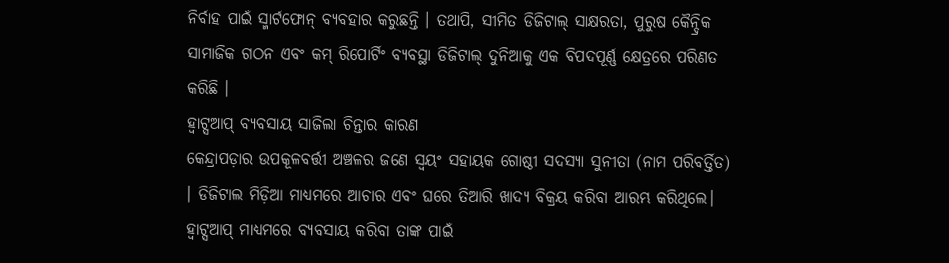ନିର୍ବାହ ପାଇଁ ସ୍ମାର୍ଟଫୋନ୍ ବ୍ୟବହାର କରୁଛନ୍ତି । ତଥାପି, ସୀମିତ ଡିଜିଟାଲ୍ ସାକ୍ଷରତା, ପୁରୁଷ କୈନ୍ଦ୍ରିକ ସାମାଜିକ ଗଠନ ଏବଂ କମ୍ ରିପୋର୍ଟିଂ ବ୍ୟବସ୍ଥା ଡିଜିଟାଲ୍ ଦୁନିଆକୁ ଏକ ବିପଦପୂର୍ଣ୍ଣ କ୍ଷେତ୍ରରେ ପରିଣତ କରିଛି ।
ହ୍ୱାଟ୍ସଆପ୍ ବ୍ୟବସାୟ ସାଜିଲା ଚିନ୍ତାର କାରଣ
କେନ୍ଦ୍ରାପଡ଼ାର ଉପକୂଳବର୍ତ୍ତୀ ଅଞ୍ଚଳର ଜଣେ ସ୍ୱୟଂ ସହାୟକ ଗୋଷ୍ଠୀ ସଦସ୍ୟା ସୁନୀତା (ନାମ ପରିବର୍ତ୍ତିତ) । ଡିଜିଟାଲ ମିଡ଼ିଆ ମାଧ୍ୟମରେ ଆଚାର ଏବଂ ଘରେ ତିଆରି ଖାଦ୍ୟ ବିକ୍ରୟ କରିବା ଆରମ୍ଭ କରିଥିଲେ। ହ୍ୱାଟ୍ସଆପ୍ ମାଧ୍ୟମରେ ବ୍ୟବସାୟ କରିବା ତାଙ୍କ ପାଇଁ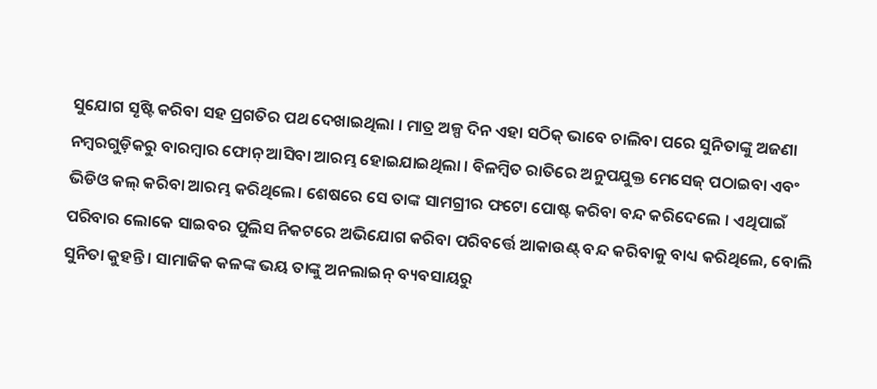ସୁଯୋଗ ସୃଷ୍ଟି କରିବା ସହ ପ୍ରଗତିର ପଥ ଦେଖାଇଥିଲା । ମାତ୍ର ଅଳ୍ପ ଦିନ ଏହା ସଠିକ୍ ଭାବେ ଚାଲିବା ପରେ ସୁନିତାଙ୍କୁ ଅଜଣା ନମ୍ବରଗୁଡ଼ିକରୁ ବାରମ୍ବାର ଫୋନ୍ ଆସିବା ଆରମ୍ଭ ହୋଇଯାଇଥିଲା । ବିଳମ୍ବିତ ରାତିରେ ଅନୁପଯୁକ୍ତ ମେସେଜ୍ ପଠାଇବା ଏବଂ ଭିଡିଓ କଲ୍ କରିବା ଆରମ୍ଭ କରିଥିଲେ। ଶେଷରେ ସେ ତାଙ୍କ ସାମଗ୍ରୀର ଫଟୋ ପୋଷ୍ଟ କରିବା ବନ୍ଦ କରିଦେଲେ । ଏଥିପାଇଁ ପରିବାର ଲୋକେ ସାଇବର ପୁଲିସ ନିକଟରେ ଅଭିଯୋଗ କରିବା ପରିବର୍ତ୍ତେ ଆକାଉଣ୍ଟ୍ ବନ୍ଦ କରିବାକୁ ବାଧ୍ୟ କରିଥିଲେ, ବୋଲି ସୁନିତା କୁହନ୍ତି। ସାମାଜିକ କଳଙ୍କ ଭୟ ତାଙ୍କୁ ଅନଲାଇନ୍ ବ୍ୟବସାୟରୁ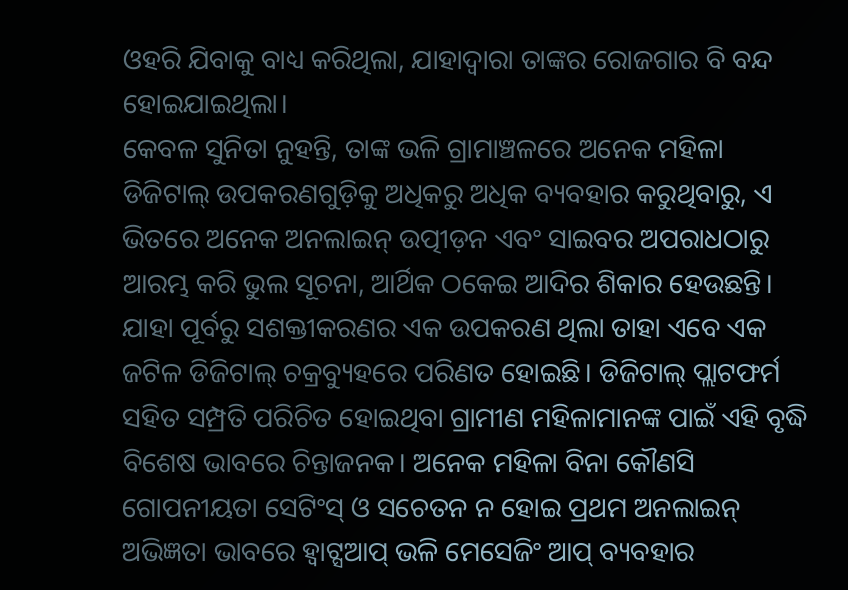ଓହରି ଯିବାକୁ ବାଧ୍ୟ କରିଥିଲା, ଯାହାଦ୍ଵାରା ତାଙ୍କର ରୋଜଗାର ବି ବନ୍ଦ ହୋଇଯାଇଥିଲା।
କେବଳ ସୁନିତା ନୁହନ୍ତି, ତାଙ୍କ ଭଳି ଗ୍ରାମାଞ୍ଚଳରେ ଅନେକ ମହିଳା ଡିଜିଟାଲ୍ ଉପକରଣଗୁଡ଼ିକୁ ଅଧିକରୁ ଅଧିକ ବ୍ୟବହାର କରୁଥିବାରୁ, ଏ ଭିତରେ ଅନେକ ଅନଲାଇନ୍ ଉତ୍ପୀଡ଼ନ ଏବଂ ସାଇବର ଅପରାଧଠାରୁ ଆରମ୍ଭ କରି ଭୁଲ ସୂଚନା, ଆର୍ଥିକ ଠକେଇ ଆଦିର ଶିକାର ହେଉଛନ୍ତି। ଯାହା ପୂର୍ବରୁ ସଶକ୍ତୀକରଣର ଏକ ଉପକରଣ ଥିଲା ତାହା ଏବେ ଏକ ଜଟିଳ ଡିଜିଟାଲ୍ ଚକ୍ରବ୍ୟୁହରେ ପରିଣତ ହୋଇଛି। ଡିଜିଟାଲ୍ ପ୍ଲାଟଫର୍ମ ସହିତ ସମ୍ପ୍ରତି ପରିଚିତ ହୋଇଥିବା ଗ୍ରାମୀଣ ମହିଳାମାନଙ୍କ ପାଇଁ ଏହି ବୃଦ୍ଧି ବିଶେଷ ଭାବରେ ଚିନ୍ତାଜନକ। ଅନେକ ମହିଳା ବିନା କୌଣସି ଗୋପନୀୟତା ସେଟିଂସ୍ ଓ ସଚେତନ ନ ହୋଇ ପ୍ରଥମ ଅନଲାଇନ୍ ଅଭିଜ୍ଞତା ଭାବରେ ହ୍ୱାଟ୍ସଆପ୍ ଭଳି ମେସେଜିଂ ଆପ୍ ବ୍ୟବହାର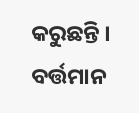କରୁଛନ୍ତି ।
ବର୍ତ୍ତମାନ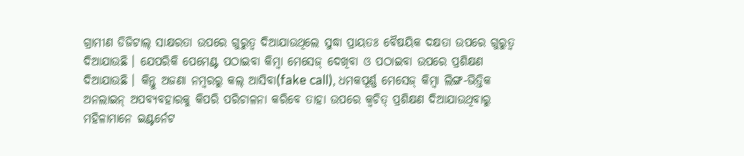ଗ୍ରାମୀଣ ଡିଜିଟାଲ୍ ସାକ୍ଷରତା ଉପରେ ଗୁରୁତ୍ଵ ଦିଆଯାଉଥିଲେ ସୁଦ୍ଧା ପ୍ରାୟତଃ ବୈଷୟିକ ଦକ୍ଷତା ଉପରେ ଗୁରୁତ୍ୱ ଦିଆଯାଉଛି । ଯେପରିକି ପେମେଣ୍ଟ ପଠାଇବା କିମ୍ବା ମେସେଜ୍ ଦେଖିବା ଓ ପଠାଇବା ଉପରେ ପ୍ରଶିକ୍ଷଣ ଦିଆଯାଉଛି । କିନ୍ତୁ ଅଜଣା ନମ୍ବରରୁ କଲ୍ ଆସିବା(fake call), ଧମକପୂର୍ଣ୍ଣ ମେସେଜ୍ କିମ୍ବା ଲିଙ୍ଗ-ଭିତ୍ତିକ ଅନଲାଇନ୍ ଅପବ୍ୟବହାରକୁ କିପରି ପରିଚାଳନା କରିବେ ତାହା ଉପରେ କ୍ୱଚିତ୍ ପ୍ରଶିକ୍ଷଣ ଦିଆଯାଉଥିବାରୁ ମହିଳାମାନେ ଇଣ୍ଟର୍ନେଟ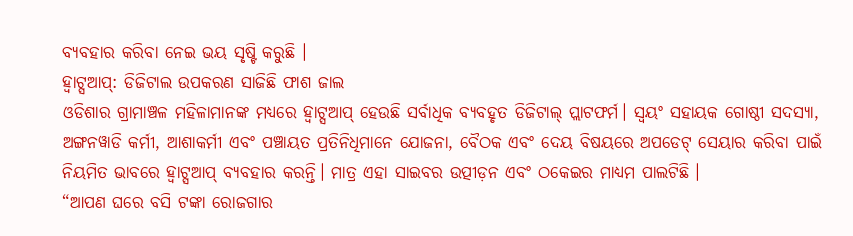ବ୍ୟବହାର କରିବା ନେଇ ଭୟ ସୃଷ୍ଟି କରୁଛି ।
ହ୍ୱାଟ୍ସଆପ୍: ଡିଜିଟାଲ ଉପକରଣ ସାଜିଛି ଫାଶ ଜାଲ
ଓଡିଶାର ଗ୍ରାମାଞ୍ଚଳ ମହିଳାମାନଙ୍କ ମଧ୍ୟରେ ହ୍ୱାଟ୍ସଆପ୍ ହେଉଛି ସର୍ବାଧିକ ବ୍ୟବହୃତ ଡିଜିଟାଲ୍ ପ୍ଲାଟଫର୍ମ। ସ୍ୱୟଂ ସହାୟକ ଗୋଷ୍ଠୀ ସଦସ୍ୟା, ଅଙ୍ଗନୱାଡି କର୍ମୀ, ଆଶାକର୍ମୀ ଏବଂ ପଞ୍ଚାୟତ ପ୍ରତିନିଧିମାନେ ଯୋଜନା, ବୈଠକ ଏବଂ ଦେୟ ବିଷୟରେ ଅପଡେଟ୍ ସେୟାର କରିବା ପାଇଁ ନିୟମିତ ଭାବରେ ହ୍ୱାଟ୍ସଆପ୍ ବ୍ୟବହାର କରନ୍ତି। ମାତ୍ର ଏହା ସାଇବର ଉତ୍ପୀଡ଼ନ ଏବଂ ଠକେଇର ମାଧ୍ୟମ ପାଲଟିଛି ।
“ଆପଣ ଘରେ ବସି ଟଙ୍କା ରୋଜଗାର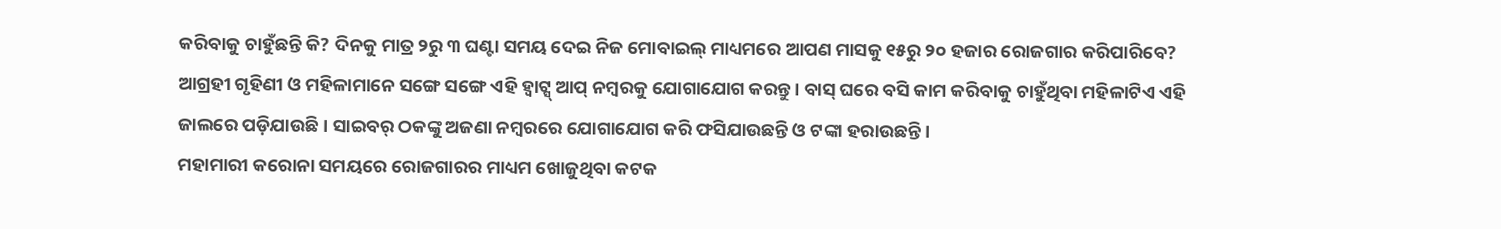କରିବାକୁ ଚାହୁଁଛନ୍ତି କି? ଦିନକୁ ମାତ୍ର ୨ରୁ ୩ ଘଣ୍ଟା ସମୟ ଦେଇ ନିଜ ମୋବାଇଲ୍ ମାଧ୍ୟମରେ ଆପଣ ମାସକୁ ୧୫ରୁ ୨୦ ହଜାର ରୋଜଗାର କରିପାରିବେ? ଆଗ୍ରହୀ ଗୃହିଣୀ ଓ ମହିଳାମାନେ ସଙ୍ଗେ ସଙ୍ଗେ ଏହି ହ୍ବାଟ୍ସ୍ ଆପ୍ ନମ୍ବରକୁ ଯୋଗାଯୋଗ କରନ୍ତୁ। ବାସ୍ ଘରେ ବସି କାମ କରିବାକୁ ଚାହୁଁଥିବା ମହିଳାଟିଏ ଏହି ଜାଲରେ ପଡ଼ିଯାଉଛି। ସାଇବର୍ ଠକଙ୍କୁ ଅଜଣା ନମ୍ବରରେ ଯୋଗାଯୋଗ କରି ଫସିଯାଉଛନ୍ତି ଓ ଟଙ୍କା ହରାଉଛନ୍ତି।
ମହାମାରୀ କରୋନା ସମୟରେ ରୋଜଗାରର ମାଧ୍ୟମ ଖୋଜୁଥିବା କଟକ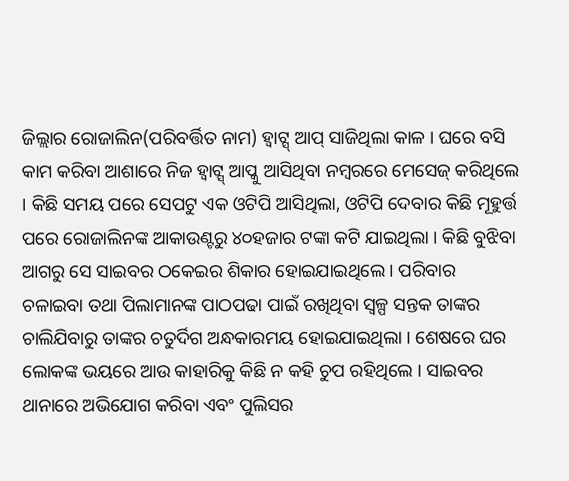ଜିଲ୍ଲାର ରୋଜାଲିନ(ପରିବର୍ତ୍ତିତ ନାମ) ହ୍ବାଟ୍ସ୍ ଆପ୍ ସାଜିଥିଲା କାଳ । ଘରେ ବସି କାମ କରିବା ଆଶାରେ ନିଜ ହ୍ବାଟ୍ସ୍ ଆପ୍କୁ ଆସିଥିବା ନମ୍ବରରେ ମେସେଜ୍ କରିଥିଲେ । କିଛି ସମୟ ପରେ ସେପଟୁ ଏକ ଓଟିପି ଆସିଥିଲା, ଓଟିପି ଦେବାର କିଛି ମୂହୁର୍ତ୍ତ ପରେ ରୋଜାଲିନଙ୍କ ଆକାଉଣ୍ଟରୁ ୪୦ହଜାର ଟଙ୍କା କଟି ଯାଇଥିଲା । କିଛି ବୁଝିବା ଆଗରୁ ସେ ସାଇବର ଠକେଇର ଶିକାର ହୋଇଯାଇଥିଲେ । ପରିବାର ଚଳାଇବା ତଥା ପିଲାମାନଙ୍କ ପାଠପଢା ପାଇଁ ରଖିଥିବା ସ୍ୱଳ୍ପ ସନ୍ତକ ତାଙ୍କର ଚାଲିଯିବାରୁ ତାଙ୍କର ଚତୁର୍ଦିଗ ଅନ୍ଧକାରମୟ ହୋଇଯାଇଥିଲା । ଶେଷରେ ଘର ଲୋକଙ୍କ ଭୟରେ ଆଉ କାହାରିକୁ କିଛି ନ କହି ଚୁପ ରହିଥିଲେ । ସାଇବର ଥାନାରେ ଅଭିଯୋଗ କରିବା ଏବଂ ପୁଲିସର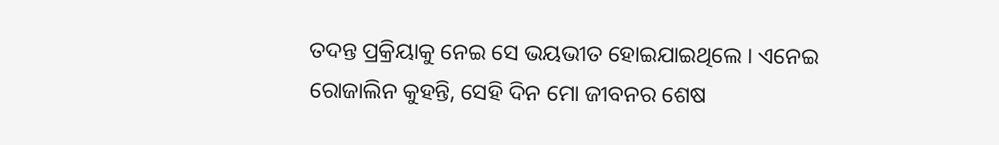ତଦନ୍ତ ପ୍ରକ୍ରିୟାକୁ ନେଇ ସେ ଭୟଭୀତ ହୋଇଯାଇଥିଲେ । ଏନେଇ ରୋଜାଲିନ କୁହନ୍ତି, ସେହି ଦିନ ମୋ ଜୀବନର ଶେଷ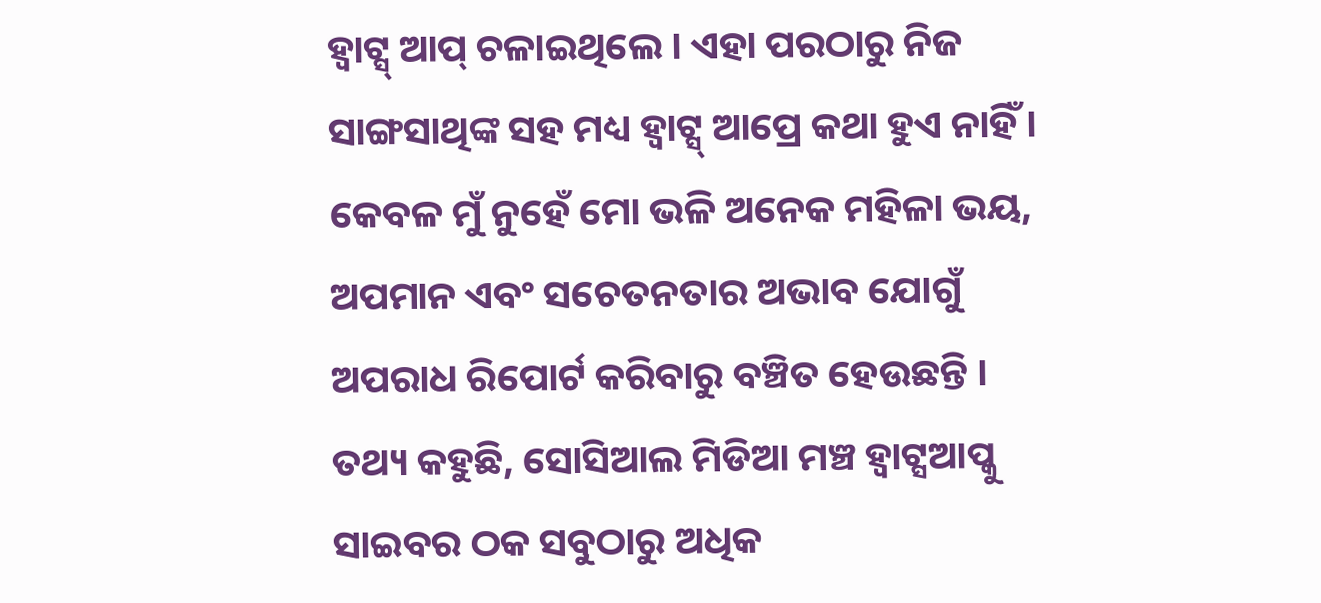ହ୍ବାଟ୍ସ୍ ଆପ୍ ଚଳାଇଥିଲେ । ଏହା ପରଠାରୁ ନିଜ ସାଙ୍ଗସାଥିଙ୍କ ସହ ମଧ୍ୟ ହ୍ବାଟ୍ସ୍ ଆପ୍ରେ କଥା ହୁଏ ନାହିଁ । କେବଳ ମୁଁ ନୁହେଁ ମୋ ଭଳି ଅନେକ ମହିଳା ଭୟ, ଅପମାନ ଏବଂ ସଚେତନତାର ଅଭାବ ଯୋଗୁଁ ଅପରାଧ ରିପୋର୍ଟ କରିବାରୁ ବଞ୍ଚିତ ହେଉଛନ୍ତି ।
ତଥ୍ୟ କହୁଛି, ସୋସିଆଲ ମିଡିଆ ମଞ୍ଚ ହ୍ବାଟ୍ସଆପ୍କୁ ସାଇବର ଠକ ସବୁଠାରୁ ଅଧିକ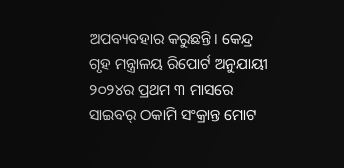ଅପବ୍ୟବହାର କରୁଛନ୍ତି। କେନ୍ଦ୍ର ଗୃହ ମନ୍ତ୍ରାଳୟ ରିପୋର୍ଟ ଅନୁଯାୟୀ ୨୦୨୪ର ପ୍ରଥମ ୩ ମାସରେ ସାଇବର୍ ଠକାମି ସଂକ୍ରାନ୍ତ ମୋଟ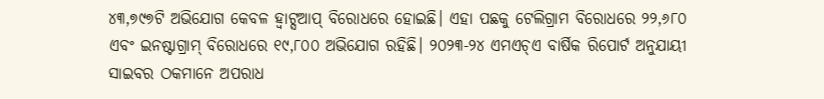୪୩,୭୯୭ଟି ଅଭିଯୋଗ କେବଳ ହ୍ବାଟ୍ସଆପ୍ ବିରୋଧରେ ହୋଇଛି। ଏହା ପଛକୁ ଟେଲିଗ୍ରାମ ବିରୋଧରେ ୨୨,୬୮୦ ଏବଂ ଇନଷ୍ଟାଗ୍ରାମ୍ ବିରୋଧରେ ୧୯,୮୦୦ ଅଭିଯୋଗ ରହିଛି। ୨୦୨୩-୨୪ ଏମଏଚ୍ଏ ବାର୍ଷିକ ରିପୋର୍ଟ ଅନୁଯାୟୀ ସାଇବର ଠକମାନେ ଅପରାଧ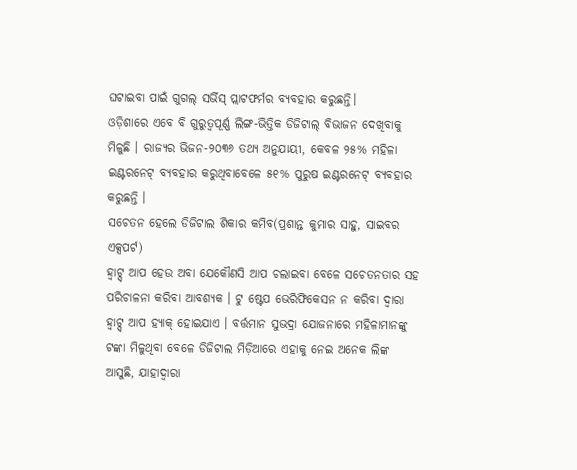ଘଟାଇବା ପାଇଁ ଗୁଗଲ୍ ସର୍ଭିସ୍ ପ୍ଲାଟଫର୍ମର ବ୍ୟବହାର କରୁଛନ୍ତି।
ଓଡ଼ିଶାରେ ଏବେ ବି ଗୁରୁତ୍ୱପୂର୍ଣ୍ଣ ଲିଙ୍ଗ-ଭିତ୍ତିକ ଡିଜିଟାଲ୍ ବିଭାଜନ ଦେଖିବାକୁ ମିଳୁଛି । ରାଜ୍ୟର ଭିଜନ-୨୦୩୬ ତଥ୍ୟ ଅନୁଯାୟୀ, କେବଳ ୨୫% ମହିଳା ଇଣ୍ଟରନେଟ୍ ବ୍ୟବହାର କରୁଥିବାବେଳେ ୫୧% ପୁରୁଷ ଇଣ୍ଟରନେଟ୍ ବ୍ୟବହାର କରୁଛନ୍ତି ।
ସଚେତନ ହେଲେ ଡିଜିଟାଲ ଶିକାର କମିବ(ପ୍ରଶାନ୍ତ କୁମାର ସାହୁ, ସାଇବର ଏକ୍ସପର୍ଟ)
ହ୍ଵାଟ୍ସ୍ ଆପ ହେଉ ଅବା ଯେକୌଣସି ଆପ ଚଲାଇବା ବେଳେ ସଚେତନତାର ସହ ପରିଚାଳନା କରିବା ଆବଶ୍ୟକ । ଟୁ ଷ୍ଟେପ ଭେରିଫିକେସନ ନ କରିବା ଦ୍ଵାରା ହ୍ଵାଟ୍ସ୍ ଆପ ହ୍ୟାକ୍ ହୋଇଯାଏ । ବର୍ତ୍ତମାନ ସୁଭଦ୍ରା ଯୋଜନାରେ ମହିଳାମାନଙ୍କୁ ଟଙ୍କା ମିଳୁଥିବା ବେଳେ ଡିଜିଟାଲ ମିଡ଼ିଆରେ ଏହାକୁ ନେଇ ଅନେକ ଲିଙ୍କ ଆସୁଛି, ଯାହାଦ୍ଵାରା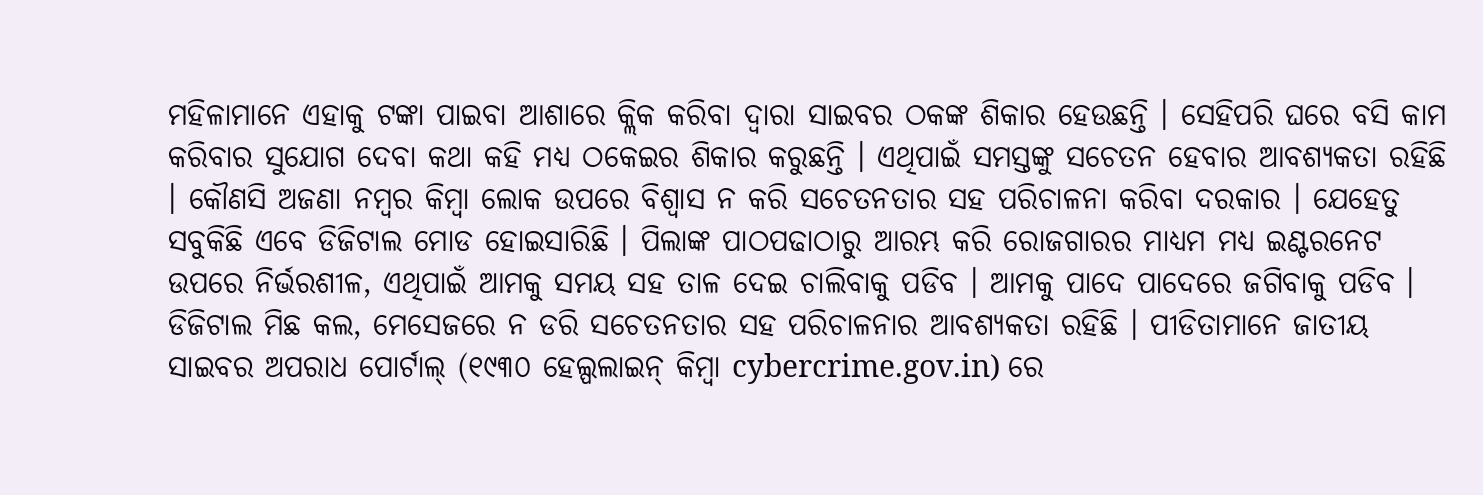ମହିଳାମାନେ ଏହାକୁ ଟଙ୍କା ପାଇବା ଆଶାରେ କ୍ଲିକ କରିବା ଦ୍ଵାରା ସାଇବର ଠକଙ୍କ ଶିକାର ହେଉଛନ୍ତି । ସେହିପରି ଘରେ ବସି କାମ କରିବାର ସୁଯୋଗ ଦେବା କଥା କହି ମଧ୍ୟ ଠକେଇର ଶିକାର କରୁଛନ୍ତି । ଏଥିପାଇଁ ସମସ୍ତଙ୍କୁ ସଚେତନ ହେବାର ଆବଶ୍ୟକତା ରହିଛି । କୌଣସି ଅଜଣା ନମ୍ବର କିମ୍ବା ଲୋକ ଉପରେ ବିଶ୍ବାସ ନ କରି ସଚେତନତାର ସହ ପରିଚାଳନା କରିବା ଦରକାର । ଯେହେତୁ ସବୁକିଛି ଏବେ ଡିଜିଟାଲ ମୋଡ ହୋଇସାରିଛି । ପିଲାଙ୍କ ପାଠପଢାଠାରୁ ଆରମ୍ଭ କରି ରୋଜଗାରର ମାଧ୍ୟମ ମଧ୍ୟ ଇଣ୍ଟରନେଟ ଉପରେ ନିର୍ଭରଶୀଳ, ଏଥିପାଇଁ ଆମକୁ ସମୟ ସହ ତାଳ ଦେଇ ଚାଲିବାକୁ ପଡିବ । ଆମକୁ ପାଦେ ପାଦେରେ ଜଗିବାକୁ ପଡିବ । ଡିଜିଟାଲ ମିଛ କଲ, ମେସେଜରେ ନ ଡରି ସଚେତନତାର ସହ ପରିଚାଳନାର ଆବଶ୍ୟକତା ରହିଛି । ପୀଡିତାମାନେ ଜାତୀୟ ସାଇବର ଅପରାଧ ପୋର୍ଟାଲ୍ (୧୯୩୦ ହେଲ୍ପଲାଇନ୍ କିମ୍ବା cybercrime.gov.in) ରେ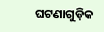ଘଟଣାଗୁଡ଼ିକ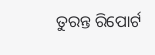ତୁରନ୍ତ ରିପୋର୍ଟ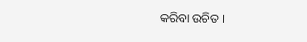କରିବା ଉଚିତ ।